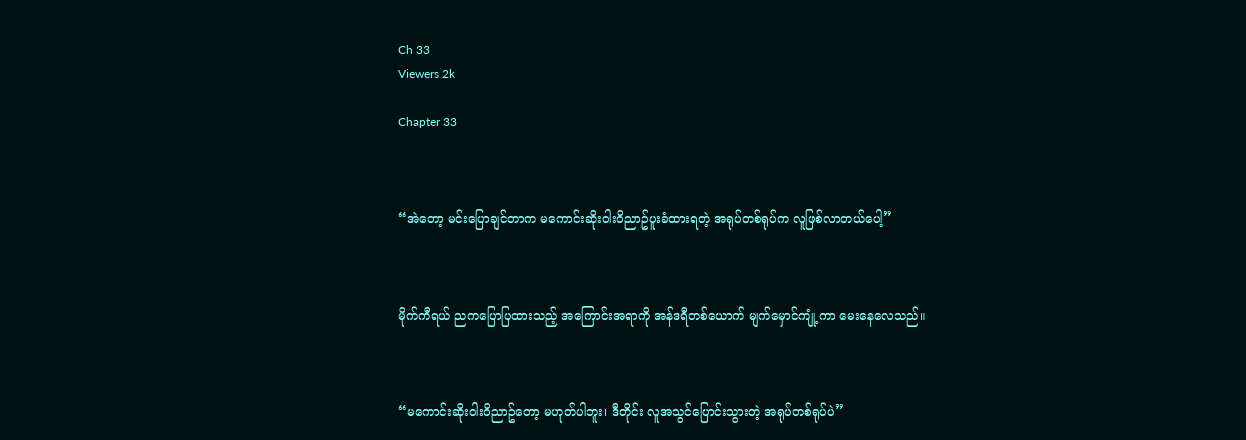Ch 33
Viewers 2k

Chapter 33



“အဲတော့ မင်းပြောချင်တာက မကောင်းဆိုးဝါးဝိညာဥ်ပူးခံထားရတဲ့ အရုပ်တစ်ရုပ်က လူဖြစ်လာတယ်ပေါ့”



မိုက်ကီရယ် ညကပြောပြထားသည့် အကြောင်းအရာကို အန်ဒရီတစ်ယောက် မျက်မှောင်ကျုံ့ကာ မေးနေလေသည်။



“မကောင်းဆိုးဝါးဝိညာဥ်တော့ မဟုတ်‌ပါဘူး၊ ဒီတိုင်း လူအသွင်ပြောင်းသွားတဲ့ အရုပ်တစ်ရုပ်ပဲ”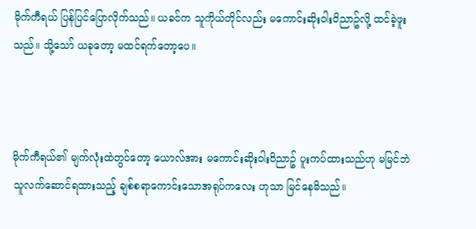မိုက်ကီရယ် ပြန်ပြင်ပြောလိုက်သည်။ ယခင်က သူကိုယ်တိုင်လည်း မကောင်းဆိုးဝါးဝိညာဥ်လို့ ထင်ခဲ့ဖူးသည်။ သို့သော် ယခုတော့ မထင်ရက်တော့ပေ။



မိုက်ကီရယ်၏ မျက်လုံးထဲ‌တွင်တော့ ယောလ်အား မကောင်းဆိုးဝါးဝိညာဥ် ပူးကပ်ထားသည်ဟု မမြင်ဘဲ သူလက်ဆောင်ရထားသည့် ချစ်စရာကောင်းသောအရုပ်ကလေး ဟုသာ မြင်နေမိသည်။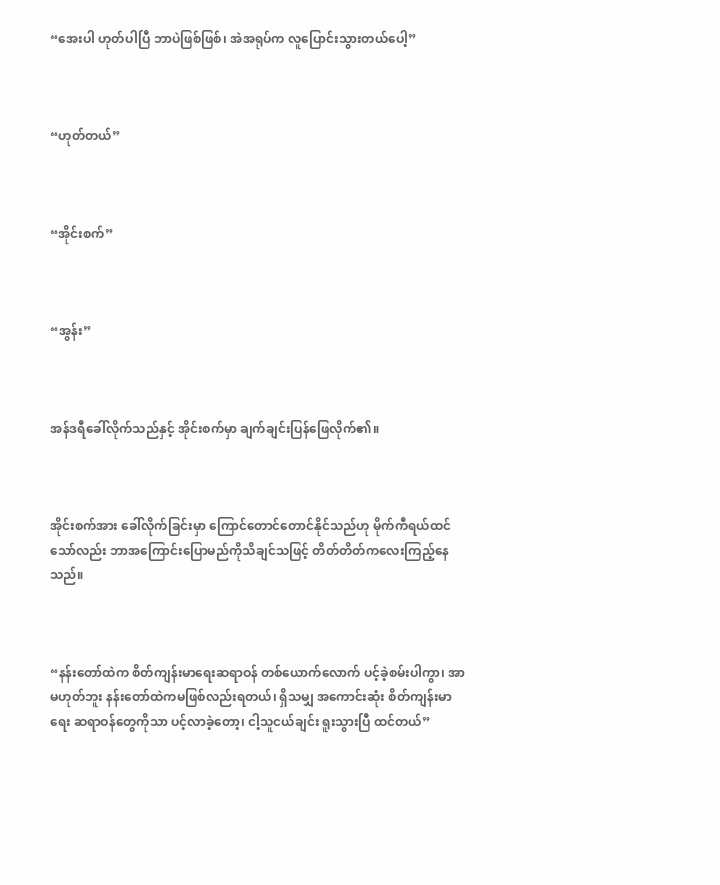“အေးပါ ဟုတ်ပါပြီ ဘာပဲဖြစ်ဖြစ်၊ အဲအရုပ်က လူပြောင်းသွားတယ်ပေါ့”



“ဟုတ်တယ်”



“အိုင်းစက်”



“အွန်း”



အန်ဒရီခေါ်လိုက်သည်နှင့် အိုင်းစက်မှာ ချက်ချင်းပြန်ဖြေလိုက်၏။



အိုင်းစက်အား ခေါ်လိုက်ခြင်းမှာ ကြောင်တောင်တောင်နိုင်သည်ဟု မိုက်ကီရယ်ထင်သော်လည်း ဘာအကြောင်းပြောမည်ကိုသိချင်သဖြင့် တိတ်တိတ်ကလေးကြည့်နေသည်။



“နန်းတော်ထဲက စိတ်ကျန်းမာရေးဆရာဝန် တစ်ယောက်လောက် ပင့်ခဲ့စမ်းပါကွာ၊ အာ မဟုတ်ဘူး နန်းတော်ထဲကမဖြစ်လည်းရတယ်၊ ရှိသမျှ အကောင်းဆုံး စိတ်ကျန်းမာရေး ဆရာဝန်တွေကိုသာ ပင့်လာခဲ့တော့၊ ငါ့သူငယ်ချင်း ရူးသွားပြီ ထင်တယ်”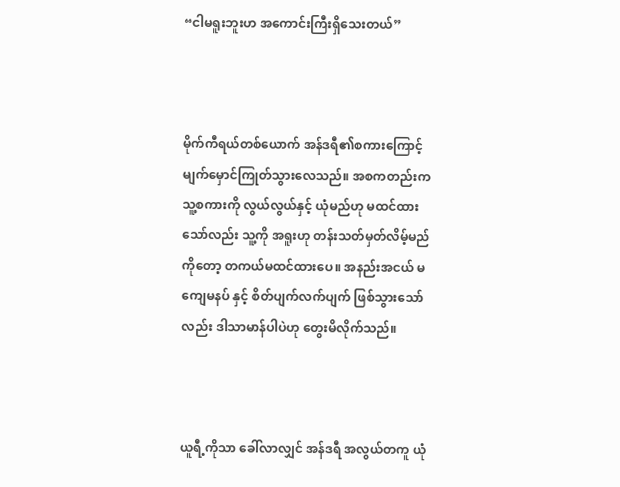“ငါမရူးဘူးဟ အကောင်းကြီးရှိသေးတယ်”



မိုက်ကီရယ်တစ်ယောက် အန်ဒရီ၏စကားကြောင့် မျက်မှောင်ကြုတ်သွားလေသည်။ အစကတည်းက သူ့စကားကို လွယ်လွယ်နှင့် ယုံမည်ဟု မထင်ထားသော်လည်း သူ့ကို အရူးဟု တန်းသတ်မှတ်လိမ့်မည်ကိုတော့ တကယ်မထင်ထားပေ။ အနည်းအငယ် မကျေမနပ် နှင့် စိတ်ပျက်လက်ပျက် ဖြစ်သွားသော်လည်း ဒါသာမာန်ပါပဲဟု တွေးမိလိုက်သည်။



ယူရီ့ကိုသာ ခေါ်လာလျှင် အန်ဒရီ အလွယ်တကူ ယုံ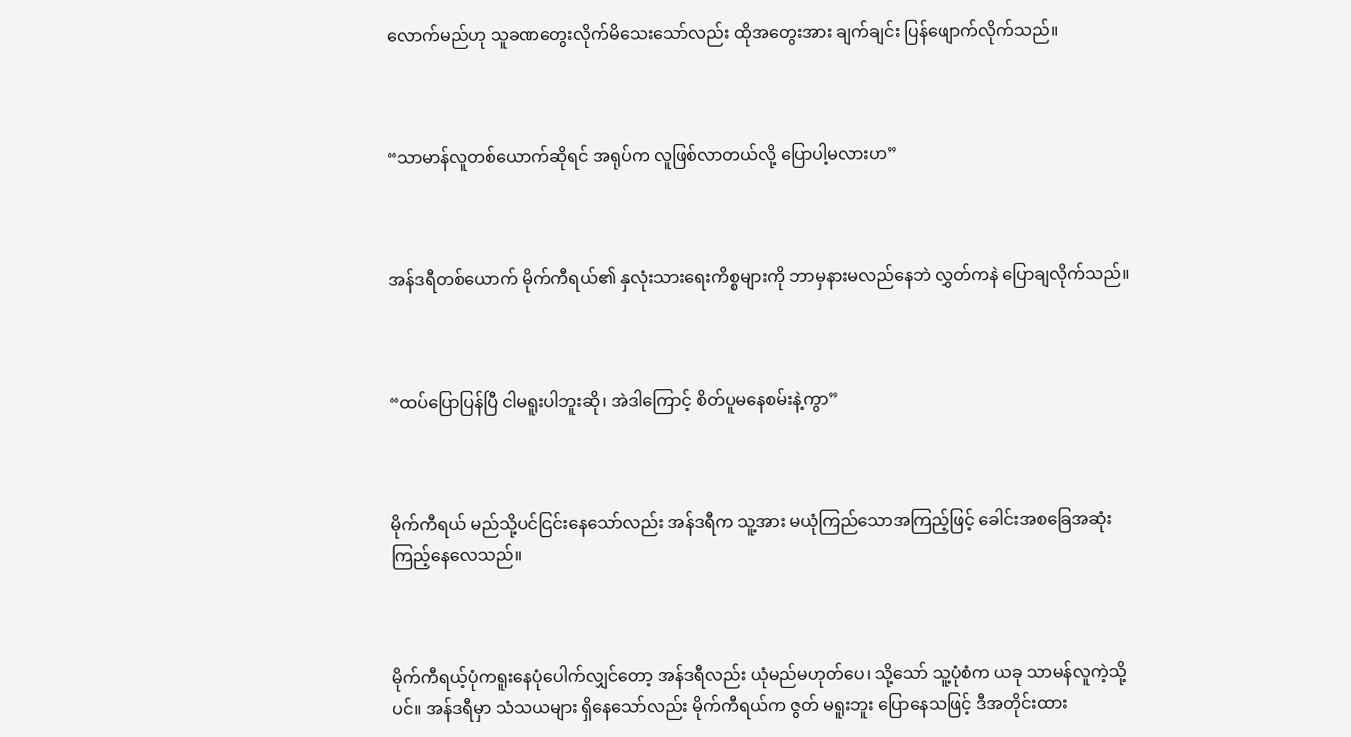လောက်မည်ဟု သူခဏတွေးလိုက်မိသေးသော်လည်း ထိုအတွေးအား ချက်ချင်း ပြန်ဖျောက်လိုက်သည်။



“သာမာန်လူတစ်‌ယောက်ဆိုရင် အရုပ်က လူဖြစ်လာတယ်လို့ ပြောပါ့မလားဟ”



အန်ဒရီတစ်ယောက် မိုက်ကီရယ်၏ နှလုံးသားရေးကိစ္စများကို ဘာမှနားမလည်နေဘဲ လွှတ်ကနဲ ပြောချလိုက်သည်။



“ထပ်ပြောပြန်ပြီ ငါမရူးပါဘူးဆို၊ အဲဒါကြောင့် စိတ်ပူမနေစမ်းနဲ့ကွာ”



မိုက်ကီရယ် မည်သို့ပင်ငြင်းနေသော်လည်း အန်ဒရီက သူ့အား မယုံကြည်သောအကြည့်ဖြင့် ခေါင်းအစခြေအဆုံး ကြည့်နေလေသည်။



မိုက်ကီရယ့်ပုံကရူးနေပုံပေါက်လျှင်တော့ အန်ဒရီလည်း ယုံမည်မဟုတ်ပေ၊ သို့သော် သူ့ပုံစံက ယခု သာမန်လူကဲ့သို့ပင်။ အန်ဒရီမှာ သံသယများ ရှိနေသော်လည်း မိုက်ကီရယ်က ဇွတ် မရူးဘူး ပြောနေသဖြင့် ဒီအတိုင်းထား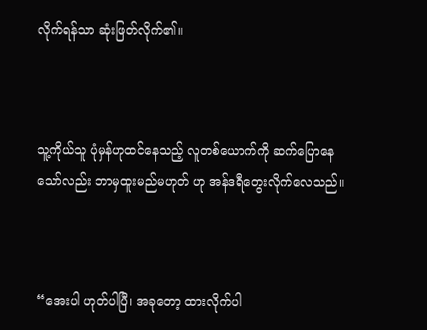လိုက်ရန်သာ ဆုံးဖြတ်လိုက်၏။



သူ့ကိုယ်သူ ပုံမှန်ဟုထင်နေသည့် လူတစ်ယောက်ကို ဆက်ပြောနေသော်လည်း ဘာမှထူးမည်မဟုတ် ဟု အန်ဒရီတွေးလိုက်လေသည်။



“အေးပါ ဟုတ်ပါပြီ၊ အခုတော့ ထားလိုက်ပါ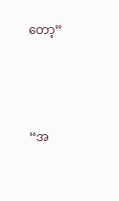တော့”



“အ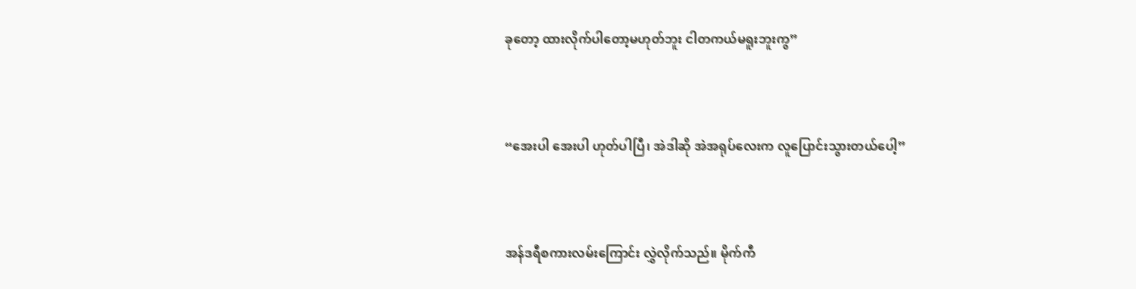ခုတော့ ထားလိုက်ပါ‌တော့မဟုတ်ဘူး ငါတကယ်မရူးဘူးကွ”



“အေးပါ အေးပါ ဟုတ်ပါပြီ၊ အဲဒါဆို အဲအရုပ်လေးက လူပြောင်းသွားတယ်ပေါ့”



အန်ဒရီစကားလမ်းကြောင်း လွှဲလိုက်သည်။ မိုက်ကီ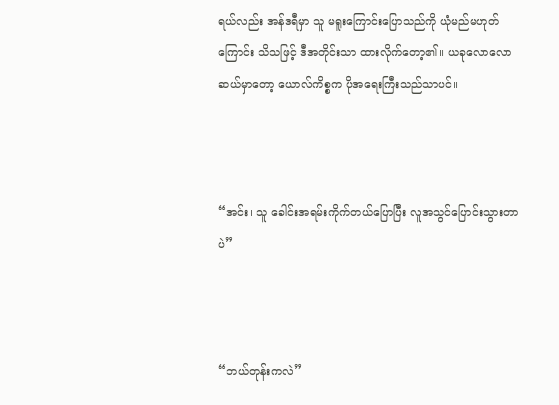ရယ်လည်း အန်ဒရီမှာ သူ မရူးကြောင်းပြောသည်ကို ယုံမည်မဟုတ်ကြောင်း သိသဖြင့် ဒီအတိုင်းသာ ထားလိုက်တော့၏။ ယခုလောလောဆယ်မှာတော့ ယောလ်ကိစ္စက ပိုအရေးကြီးသည်သာပင်။



“အင်း၊ သူ ခေါင်းအရမ်းကိုက်တယ်ပြောပြီး လူအသွင်ပြောင်းသွားတာပဲ”



“ဘယ်တုန်းကလဲ”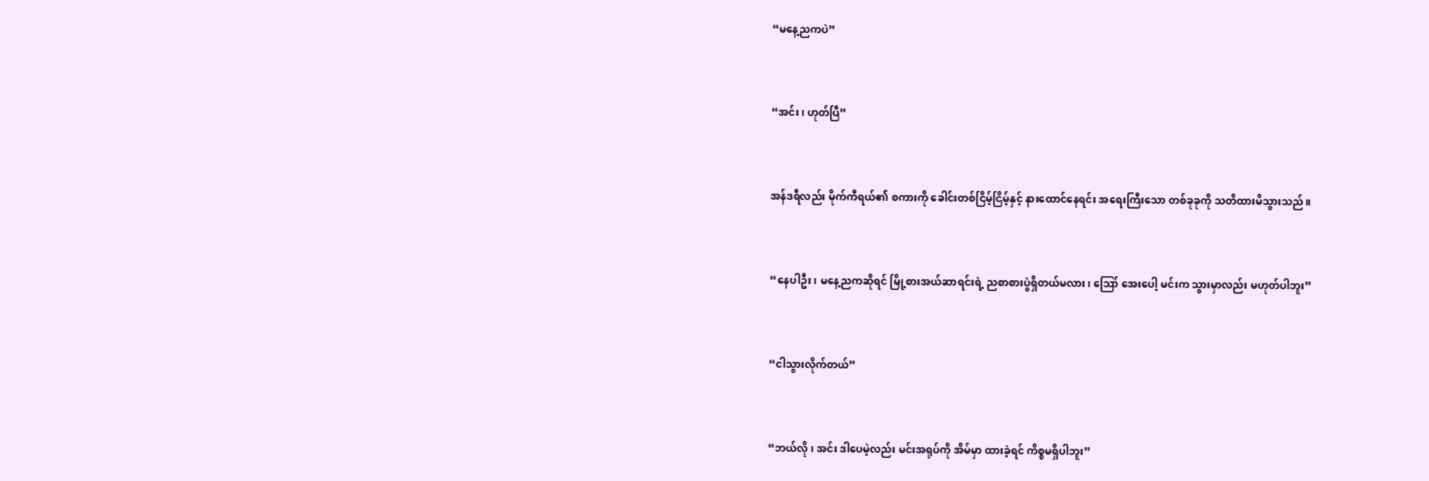“မနေ့ညကပဲ”



“အင်း၊ ဟုတ်ပြီ”



အန်ဒရီလည်း မိုက်ကီရယ်၏ စကားကို ခေါင်းတစ်ငြိမ့်ငြိမ့်နှင့် နားထောင်နေရင်း အရေးကြီးသော တစ်ခုခုကို သတိထားမိသွားသည်။



“နေပါဦး၊ မနေ့ညကဆိုရင် မြို့စားအယ်ဆာရင်းရဲ့ ညစာစားပွဲရှိတယ်မလား၊ ဪ အေးပေါ့ မင်းက သွားမှာလည်း မဟုတ်ပါဘူး”



“ငါသွားလိုက်တယ်”



“ဘယ်လို၊ အင်း ဒါပေမဲ့လည်း မင်းအရုပ်ကို အိမ်မှာ ထားခဲ့ရင် ကိစ္စမရှိပါဘူး”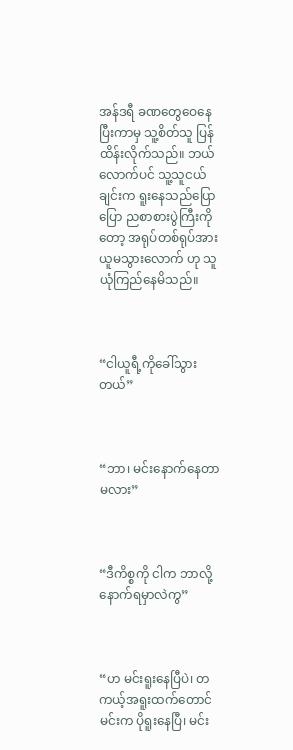အန်ဒရီ ခဏတွေဝေနေပြီးကာမှ သူ့စိတ်သူ ပြန်ထိန်းလိုက်သည်။ ဘယ်လောက်ပင် သူ့သူငယ်ချင်းက ရူးနေသည်ပြောပြော ညစာစားပွဲကြီးကိုတော့ အရုပ်တစ်ရုပ်အား ယူမသွားလောက် ဟု သူယုံကြည်နေမိသည်။



“ငါယူရီ့ကိုခေါ်သွားတယ်”



“ဘာ၊ မင်းနောက်နေတာမလား”



“ဒီကိစ္စကို ငါက ဘာလို့နောက်ရမှာလဲကွ”



“ဟ မင်းရူးနေပြီပဲ၊ တကယ့်အရူးထက်တောင် မင်းက ပိုရူးနေပြီ၊ မင်း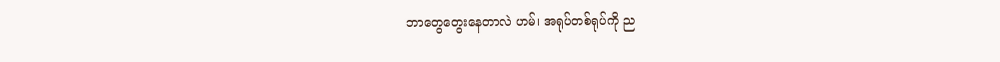ဘာတွေ‌တွေးနေတာလဲ ဟမ်၊ အရုပ်တစ်ရုပ်ကို ည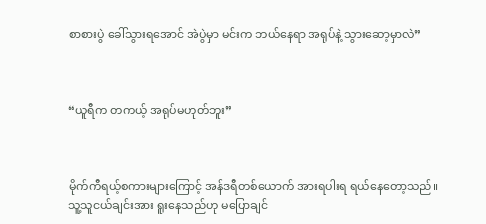စာစားပွဲ ခေါ်သွားရအောင် အဲပွဲမှာ မင်းက ဘယ်နေရာ အရုပ်နဲ့ သွားဆော့မှာလဲ”



“ယူရီက တကယ့် အရုပ်မဟုတ်ဘူး”



မိုက်ကီရယ့်စကားများကြောင့် အန်ဒရီတစ်ယောက် အားရပါးရ ရယ်နေတော့သည်။ သူ့သူငယ်ချင်းအား ရူးနေသည်ဟု မပြောချင်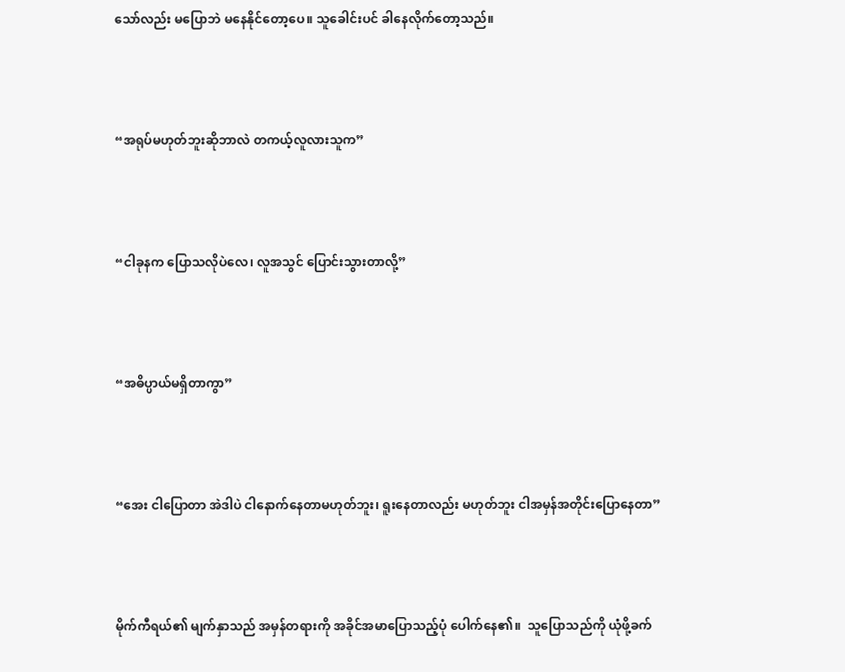သော်လည်း မပြောဘဲ မနေနိုင်တော့ပေ။ သူခေါင်းပင် ခါနေလိုက်တော့သည်။



“အရုပ်မဟုတ်ဘူးဆိုဘာလဲ တကယ့်လူလားသူက”



“ငါခုနက ပြောသလိုပဲလေ၊ လူအသွင် ပြောင်းသွားတာလို့”



“အဓိပ္ပာယ်မရှိတာကွာ”



“အေး ငါပြောတာ အဲဒါပဲ ငါနောက်နေတာမဟုတ်ဘူး၊ ရူးနေတာလည်း မဟုတ်ဘူး ငါအမှန်အတိုင်းပြောနေတာ”



မိုက်ကီရယ်၏ မျက်နှာသည် အမှန်တရားကို အခိုင်အမာပြောသည့်ပုံ ပေါက်နေ၏။  သူပြောသည်ကို ယုံဖို့ခက်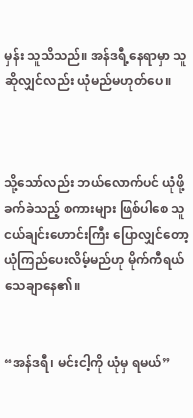မှန်း သူသိသည်။ အန်ဒရီ့နေရာမှာ သူဆိုလျှင်လည်း ယုံမည်မဟုတ်ပေ။



သို့သော်လည်း ဘယ်လောက်ပင် ယုံဖို့ခက်ခဲသည့် စကားများ ဖြစ်ပါစေ သူငယ်ချင်းဟောင်းကြီး ပြောလျှင်တော့ ယုံကြည်‌ပေးလိမ့်မည်ဟု မိုက်ကီရယ် သေချာနေ၏။


“အန်ဒရီ၊ မင်းငါ့ကို ယုံမှ ရမယ်”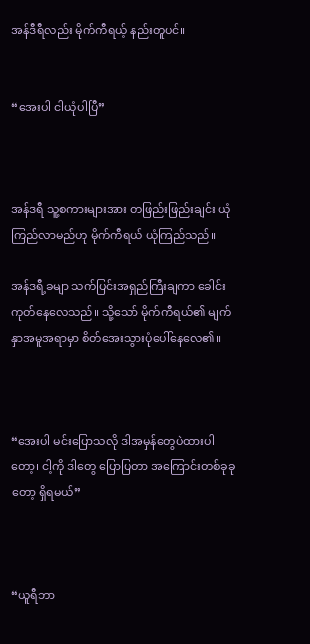အန်ဒီရီလည်း မိုက်ကီရယ့် နည်းတူပင်။


“အေးပါ ငါယုံပါပြီ”



အန်ဒရီ သူ့စကားများအား တဖြည်းဖြည်းချင်း ယုံကြည်လာမည်ဟု မိုက်ကီရယ် ယုံကြည်သည်။

အန်ဒရီ့ခမျာ သက်ပြင်းအရှည်ကြီးချကာ ခေါင်းကုတ်နေလေသည်။ သို့သော် မိုက်ကီရယ်၏ မျက်နှာအမူအရာမှာ စိတ်အေးသွားပုံပေါ်နေ‌လေ၏။



“အေးပါ မင်းပြောသလို ဒါအမှန်တွေပဲထားပါတော့၊ ငါ့ကို ဒါတွေ ပြောပြတာ အကြောင်းတစ်ခုခုတော့ ရှိရမယ်”



“ယူရီဘာ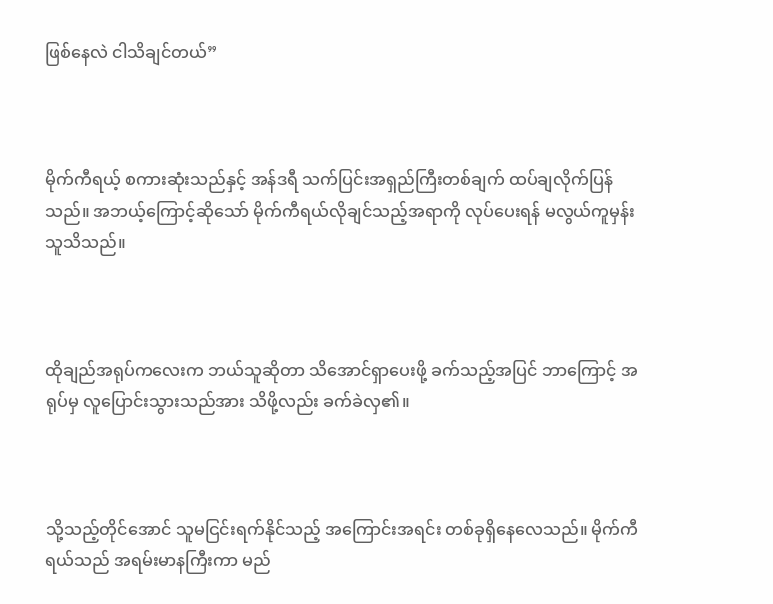ဖြစ်နေလဲ ငါသိချင်တယ်”



မိုက်ကီရယ့် စကားဆုံးသည်နှင့် အန်ဒရီ သက်ပြင်းအရှည်ကြီးတစ်ချက် ထပ်ချလိုက်ပြန်သည်။ အဘယ့်ကြောင့်ဆို‌သော် မိုက်ကီရယ်လိုချင်သည့်အရာကို လုပ်ပေးရန် မလွယ်ကူမှန်းသူသိသည်။



ထိုချည်အရုပ်ကလေးက ဘယ်သူဆိုတာ သိအောင်ရှာပေးဖို့ ခက်သည့်အပြင် ဘာကြောင့် အရုပ်မှ လူပြောင်းသွားသည်အား သိဖို့လည်း ခက်ခဲလှ၏။



သို့သည့်တိုင်အောင် သူမငြင်းရက်နိုင်သည့် အကြောင်းအရင်း တစ်ခုရှိနေလေသည်။ မိုက်ကီရယ်သည် အရမ်းမာနကြီးကာ မည်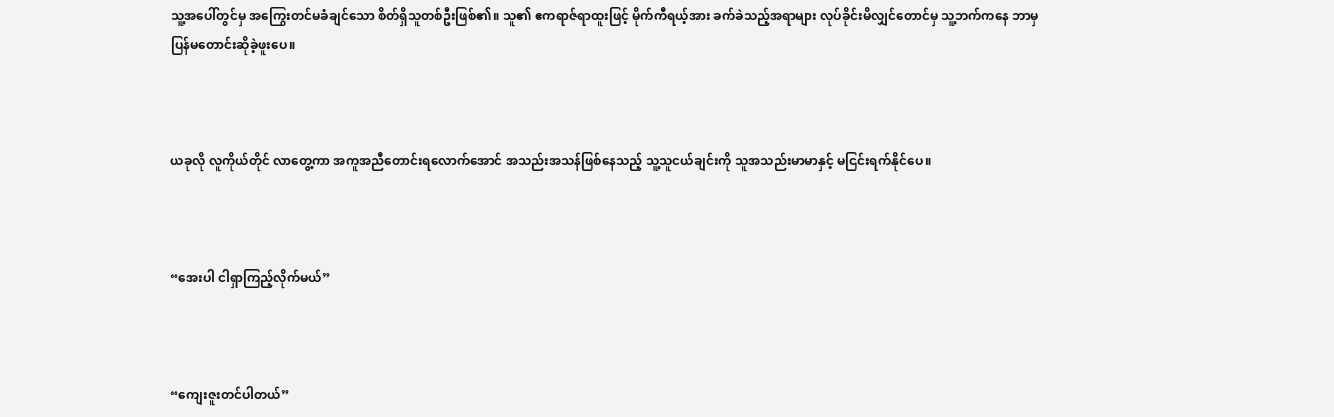သူ့အပေါ်တွင်မှ အကြွေးတင်မခံချင်သော စိတ်ရှိသူတစ်ဦးဖြစ်၏။ သူ၏ ဧကရာဇ်ရာထူးဖြင့် မိုက်ကီရယ့်အား ခက်ခဲသည့်အရာများ လုပ်ခိုင်းမိလျှင်တောင်မှ သူ့ဘက်ကနေ ဘာမှပြန်မတောင်းဆိုခဲ့ဖူးပေ။



ယခုလို လူကိုယ်တိုင် လာတွေ့ကာ အကူအညီတောင်းရလောက်အောင် အသည်းအသန်ဖြစ်နေသည့် သူ့သူငယ်ချင်းကို သူအသည်းမာမာနှင့် မငြင်းရက်နိုင်ပေ။



“အေးပါ ငါရှာကြည့်လိုက်မယ်”



“ကျေးဇူးတင်ပါတယ်”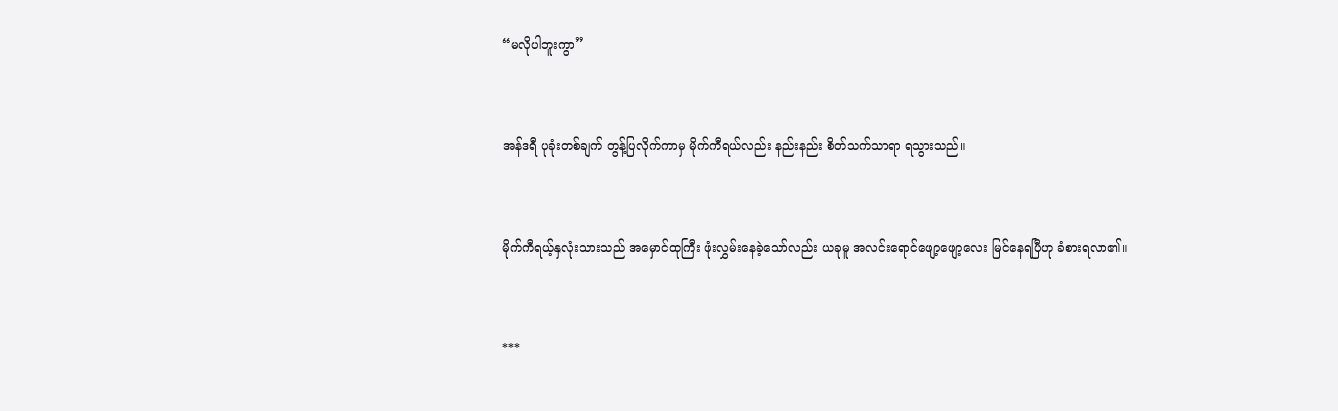“မလိုပါဘူးကွာ”



အန်ဒရီ ပုခုံးတစ်ချက် တွန့်ပြလိုက်ကာမှ မိုက်ကီရယ်လည်း နည်းနည်း စိတ်သက်သာရာ ရသွားသည်။



မိုက်ကီရယ့်နှလုံးသားသည် အမှောင်ထုကြီး ဖုံးလွှမ်းနေခဲ့သော်လည်း ယခုမူ အလင်းရောင်‌ဖျော့ဖျော့လေး မြင်နေရပြီဟု ခံစားရလာ၏။



***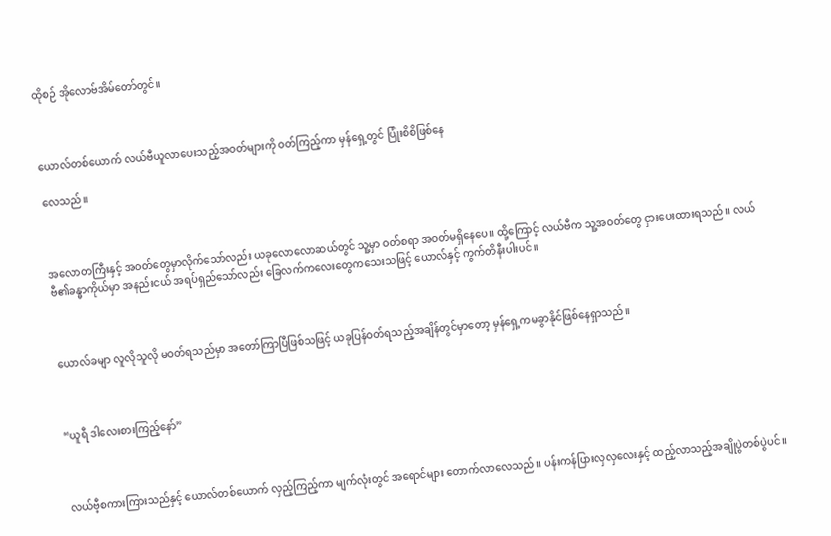ထိုစဉ် အိုလောဗ်အိမ်တော်တွင်။



ယောလ်တစ်ယောက် လယ်ဗီယူလာပေးသည့်အဝတ်များကို ဝတ်ကြည့်ကာ မှန်ရှေ့တွင် ပြုံးစိစိဖြစ်နေ

လေသည်။



အလောတကြီးနှင့် အဝတ်တွေမှာလိုက်‌သော်လည်း ယခုလောလောဆယ်တွင် သူ့မှာ ဝတ်စရာ အဝတ်မရှိ‌နေပေ။ ထို့ကြောင့် လယ်ဗီက သူ့အဝတ်တွေ ငှားပေးထားရသည်။ လယ်ဗီ၏ခန္ဓာကိုယ်မှာ အနည်းငယ် အရပ်ရှည်သော်လည်း ခြေလက်ကလေးတွေကသေးသဖြင့် ယောလ်နှင့် ကွက်တိနီးပါးပင်။



ယောလ်ခမျာ လူလိုသူလို မဝတ်ရသည်မှာ အတော်ကြာပြီဖြစ်သဖြင့် ယခုပြန်ဝတ်ရသည့်အချိန်တွင်မှာတော့ မှန်ရှေ့ကမခွာနိုင်ဖြစ်နေရှာသည်။



“ယူရီ ဒါလေးစားကြည့်နော်”



လယ်ဗီ့စကားကြားသည်နှင့် ယောလ်တစ်ယောက် လှည့်ကြည့်ကာ မျက်လုံးတွင် အရောင်များ တောက်လာလေသည်။ ပန်းကန်ပြားလှလှလေးနှင့် ထည့်လာသည့်အချိုပွဲတစ်ပွဲပင်။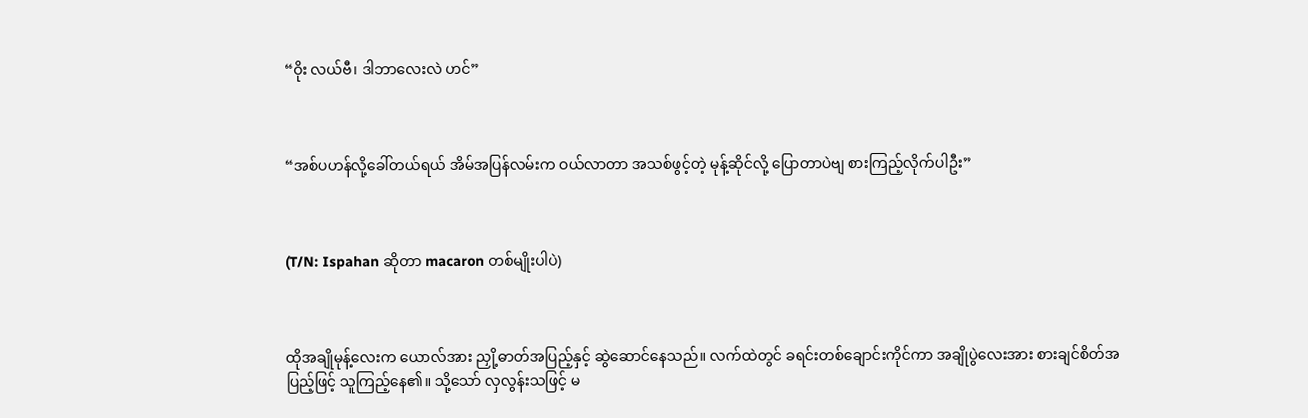“ဝိုး လယ်ဗီ၊ ဒါဘာလေးလဲ ဟင်”



“အစ်ပဟန်လို့ခေါ်တယ်ရယ် အိမ်အပြန်လမ်းက ဝယ်လာတာ အသစ်ဖွင့်တဲ့ မုန့်ဆိုင်လို့ ပြောတာပဲဗျ စားကြည့်လိုက်ပါဦး”



(T/N: Ispahan ဆိုတာ macaron တစ်မျိုးပါပဲ)



ထိုအချိုမုန့်လေးက ယောလ်အား ညှို့ဓာတ်အပြည့်နှင့် ဆွဲဆောင်နေသည်။ လက်ထဲတွင် ခရင်းတစ်ချောင်းကိုင်ကာ အချိုပွဲလေးအား စားချင်စိတ်အပြည့်ဖြင့် သူကြည့်နေ၏။ သို့သော် လှလွန်းသဖြင့် မ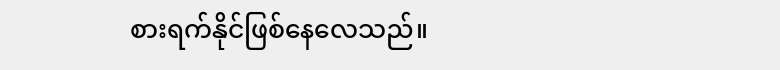စားရက်နိုင်ဖြစ်နေလေသည်။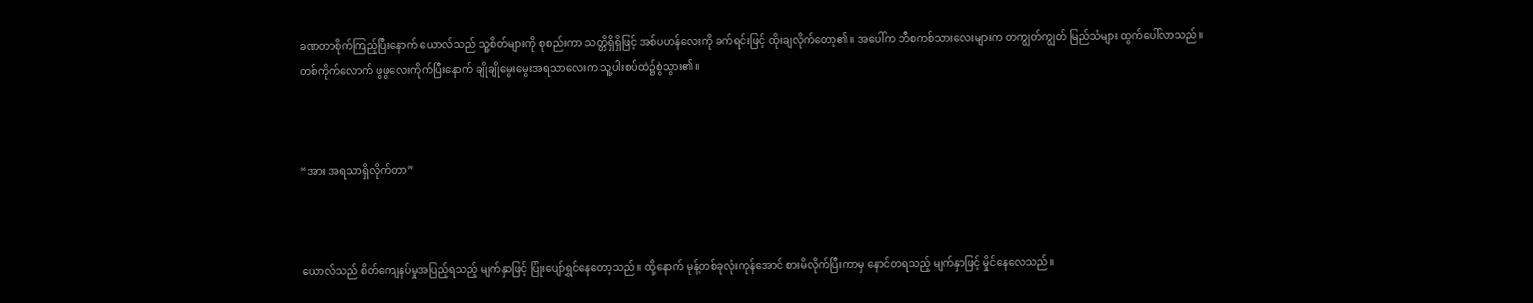ခဏတာစိုက်ကြည့်ပြီးနောက် ယောလ်သည် သူ့စိတ်များကို စုစည်းကာ သတ္တိရှိရှိဖြင့် အစ်ပဟန်လေးကို ခက်ရင်းဖြင့် ထိုးချလိုက်တော့၏။ အပေါ်က ဘီစကစ်သားလေးများက တကျွတ်ကျွတ် မြည်သံများ ထွက်ပေါ်လာသည်။ တစ်ကိုက်လောက် ဖွဖွလေးကိုက်ပြီးနောက် ချိုချိုမွေးမွေးအရသာလေးက သူ့ပါးစပ်ထဲ‌၌စွဲသွား၏။



“အား အရသာရှိလိုက်တာ”



ယောလ်သည် စိတ်ကျေနပ်မှုအပြည့်ရသည့် မျက်နှာဖြင့် ပြုံးပျော်ရွှင်နေတော့သည်။ ထို့နောက် မုန့်တစ်ခုလုံးကုန်အောင် စားမိလိုက်ပြီးကာမှ နောင်တရသည့် မျက်နှာဖြင့် မှိုင်နေလေသည်။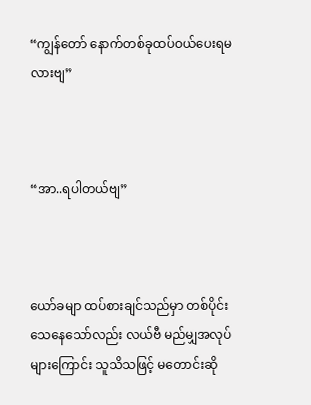“ကျွန်တော် နောက်တစ်ခုထပ်ဝယ်ပေးရမလားဗျ”



“အာ..ရပါတယ်ဗျ”



ယော်ခမျာ ထပ်စားချင်သည်မှာ တစ်ပိုင်းသေနေသော်လည်း လယ်ဗီ မည်မျှအလုပ်များကြောင်း သူသိသဖြင့် မတောင်းဆို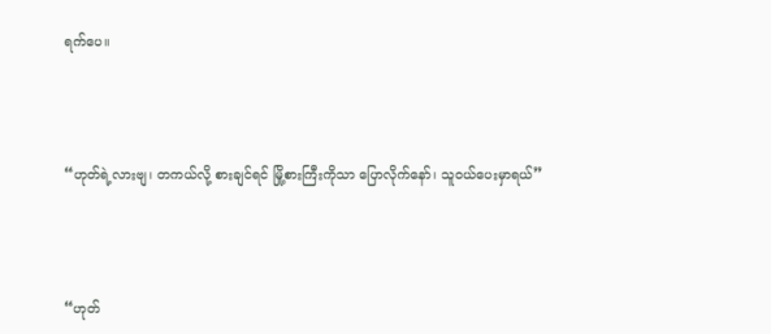ရက်ပေ။



“ဟုတ်ရဲ့လားဗျ၊ တကယ်လို့ စားချင်ရင် မြို့စားကြီးကိုသာ ပြောလိုက်နော်၊ သူဝယ်ပေးမှာရယ်”



“ဟုတ်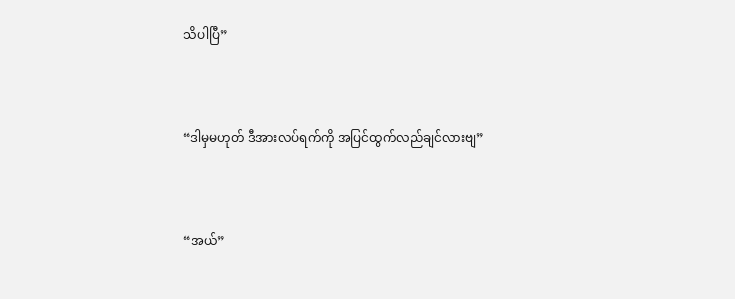သိပါပြီ”



“ဒါမှမဟုတ် ဒီအားလပ်ရက်ကို အပြင်ထွက်လည်ချင်လားဗျ”



“အယ်”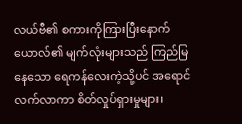လယ်ဗီ၏ စကားကိုကြားပြီးနောက် ယောလ်၏ မျက်လုံးများသည် ကြည်မြနေသော ရေကန်လေးကဲ့သို့ပင် အရောင်လက်လာကာ စိတ်လှုပ်ရှားမှုများ၊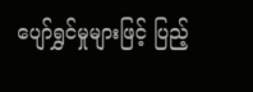ပျော်ရွှင်မှုများဖြင့် ပြည့်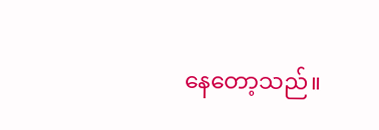နေတော့သည်။